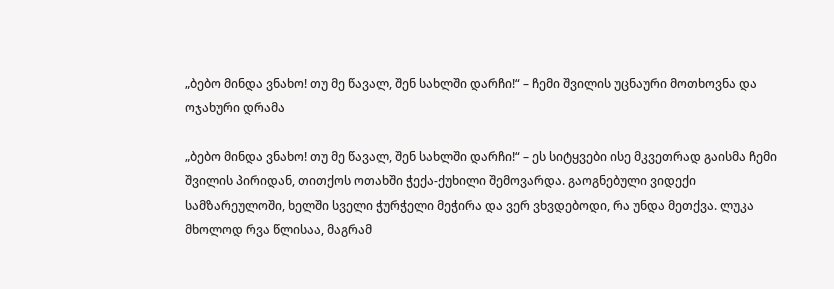„ბებო მინდა ვნახო! თუ მე წავალ, შენ სახლში დარჩი!“ – ჩემი შვილის უცნაური მოთხოვნა და ოჯახური დრამა

„ბებო მინდა ვნახო! თუ მე წავალ, შენ სახლში დარჩი!“ – ეს სიტყვები ისე მკვეთრად გაისმა ჩემი შვილის პირიდან, თითქოს ოთახში ჭექა-ქუხილი შემოვარდა. გაოგნებული ვიდექი სამზარეულოში, ხელში სველი ჭურჭელი მეჭირა და ვერ ვხვდებოდი, რა უნდა მეთქვა. ლუკა მხოლოდ რვა წლისაა, მაგრამ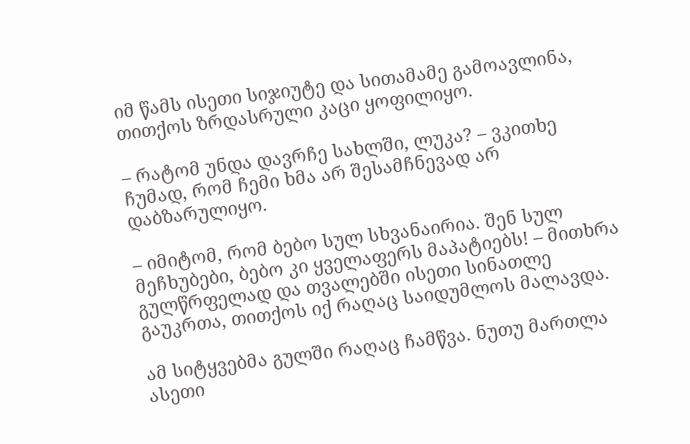იმ წამს ისეთი სიჯიუტე და სითამამე გამოავლინა, თითქოს ზრდასრული კაცი ყოფილიყო.

– რატომ უნდა დავრჩე სახლში, ლუკა? – ვკითხე ჩუმად, რომ ჩემი ხმა არ შესამჩნევად არ დაბზარულიყო.

– იმიტომ, რომ ბებო სულ სხვანაირია. შენ სულ მეჩხუბები, ბებო კი ყველაფერს მაპატიებს! – მითხრა გულწრფელად და თვალებში ისეთი სინათლე გაუკრთა, თითქოს იქ რაღაც საიდუმლოს მალავდა.

ამ სიტყვებმა გულში რაღაც ჩამწვა. ნუთუ მართლა ასეთი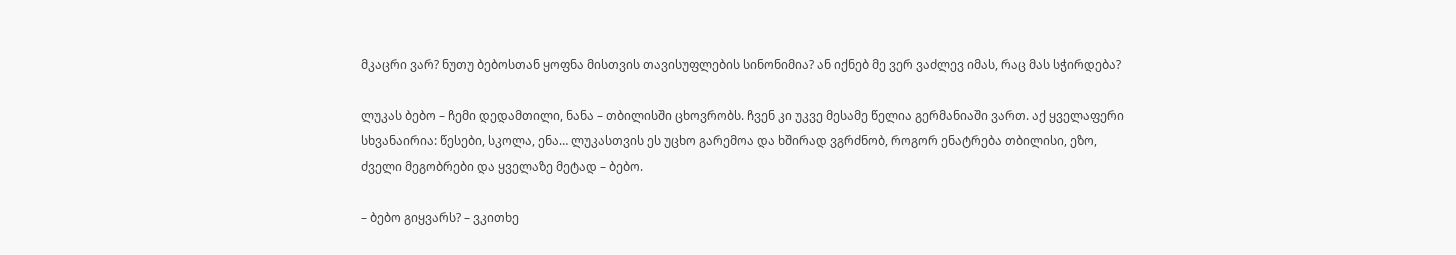მკაცრი ვარ? ნუთუ ბებოსთან ყოფნა მისთვის თავისუფლების სინონიმია? ან იქნებ მე ვერ ვაძლევ იმას, რაც მას სჭირდება?

ლუკას ბებო – ჩემი დედამთილი, ნანა – თბილისში ცხოვრობს. ჩვენ კი უკვე მესამე წელია გერმანიაში ვართ. აქ ყველაფერი სხვანაირია: წესები, სკოლა, ენა… ლუკასთვის ეს უცხო გარემოა და ხშირად ვგრძნობ, როგორ ენატრება თბილისი, ეზო, ძველი მეგობრები და ყველაზე მეტად – ბებო.

– ბებო გიყვარს? – ვკითხე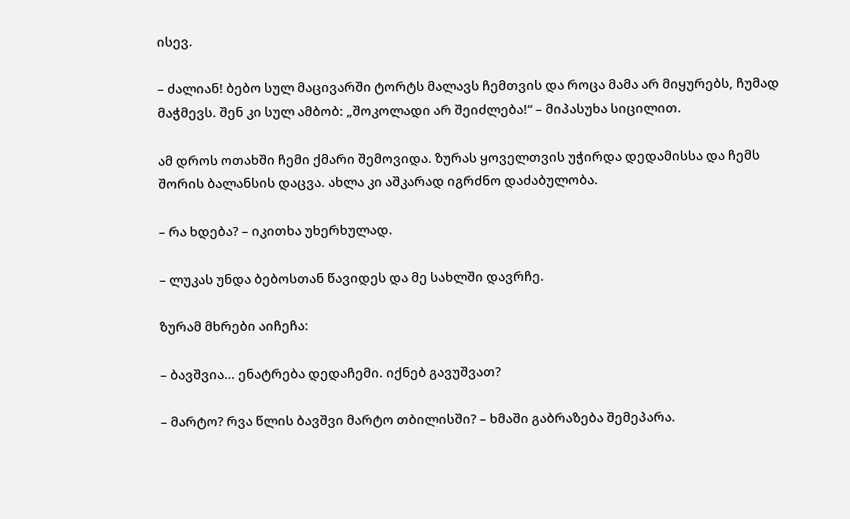ისევ.

– ძალიან! ბებო სულ მაცივარში ტორტს მალავს ჩემთვის და როცა მამა არ მიყურებს, ჩუმად მაჭმევს. შენ კი სულ ამბობ: „შოკოლადი არ შეიძლება!“ – მიპასუხა სიცილით.

ამ დროს ოთახში ჩემი ქმარი შემოვიდა. ზურას ყოველთვის უჭირდა დედამისსა და ჩემს შორის ბალანსის დაცვა. ახლა კი აშკარად იგრძნო დაძაბულობა.

– რა ხდება? – იკითხა უხერხულად.

– ლუკას უნდა ბებოსთან წავიდეს და მე სახლში დავრჩე.

ზურამ მხრები აიჩეჩა:

– ბავშვია… ენატრება დედაჩემი. იქნებ გავუშვათ?

– მარტო? რვა წლის ბავშვი მარტო თბილისში? – ხმაში გაბრაზება შემეპარა.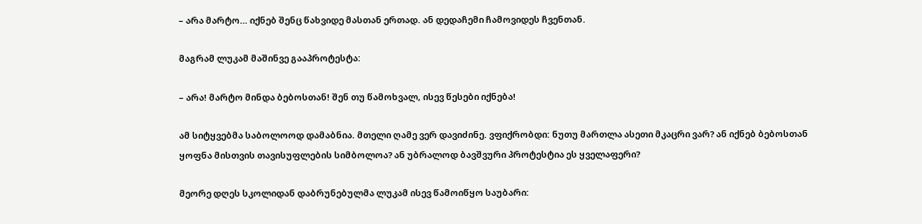– არა მარტო… იქნებ შენც წახვიდე მასთან ერთად. ან დედაჩემი ჩამოვიდეს ჩვენთან.

მაგრამ ლუკამ მაშინვე გააპროტესტა:

– არა! მარტო მინდა ბებოსთან! შენ თუ წამოხვალ, ისევ წესები იქნება!

ამ სიტყვებმა საბოლოოდ დამაბნია. მთელი ღამე ვერ დავიძინე. ვფიქრობდი: ნუთუ მართლა ასეთი მკაცრი ვარ? ან იქნებ ბებოსთან ყოფნა მისთვის თავისუფლების სიმბოლოა? ან უბრალოდ ბავშვური პროტესტია ეს ყველაფერი?

მეორე დღეს სკოლიდან დაბრუნებულმა ლუკამ ისევ წამოიწყო საუბარი: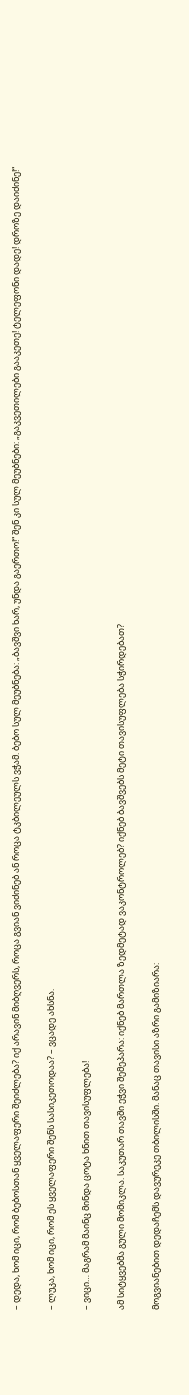– დედა, ხომ იცი, რომ ბებოსთან ყველაფერი შეიძლება? იქ არავინ მიბღვერს, როცა გვიან ვიძინებ ან როცა ტკბილეულს ვჭამ. ბებო სულ მეუბნება: „ბავშვი ხარ, უნდა გაერთო!“ შენ კი სულ მეუბნები: „გაკვეთილები გააკეთე! ტელეფონი დადე! დროზე დაიძინე!“

– ლუკა, ხომ იცი, რომ ეს ყველაფერი შენს სასიკეთოდაა? – ვცადე ახსნა.

– ვიცი… მაგრამ მაინც მინდა ცოტა ხნით თავისუფლება!

ამ სიტყვებმა გული მომიკლა. საკუთარ თავში ეჭვი შემეპარა: იქნებ მართლა ზედმეტად ვაკონტროლებ? იქნებ ბავშვებს მეტი თავისუფლება სჭირდებათ?

მოგვიანებით დედაჩემს დავურეკე თბილისში. მანაც თავისი აზრი გამიზიარა: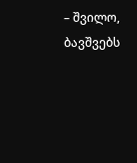– შვილო, ბავშვებს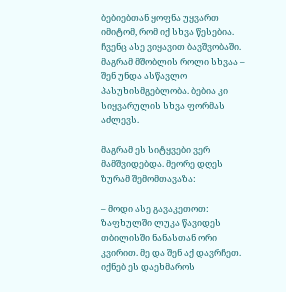ბებიებთან ყოფნა უყვართ იმიტომ, რომ იქ სხვა წესებია. ჩვენც ასე ვიყავით ბავშვობაში. მაგრამ მშობლის როლი სხვაა – შენ უნდა ასწავლო პასუხისმგებლობა. ბებია კი სიყვარულის სხვა ფორმას აძლევს.

მაგრამ ეს სიტყვები ვერ მამშვიდებდა. მეორე დღეს ზურამ შემომთავაზა:

– მოდი ასე გავაკეთოთ: ზაფხულში ლუკა წავიდეს თბილისში ნანასთან ორი კვირით. მე და შენ აქ დავრჩეთ. იქნებ ეს დაეხმაროს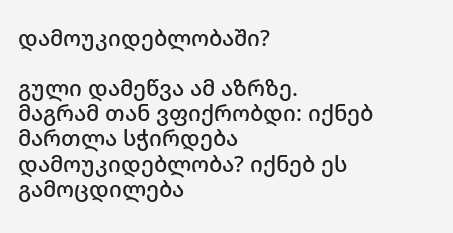დამოუკიდებლობაში?

გული დამეწვა ამ აზრზე. მაგრამ თან ვფიქრობდი: იქნებ მართლა სჭირდება დამოუკიდებლობა? იქნებ ეს გამოცდილება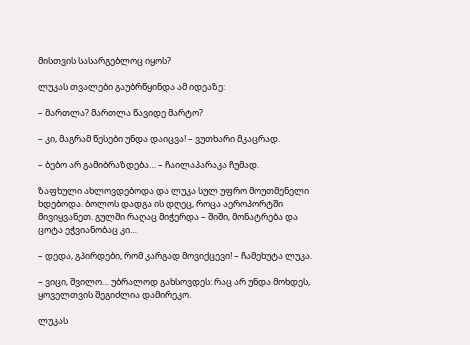მისთვის სასარგებლოც იყოს?

ლუკას თვალები გაუბრწყინდა ამ იდეაზე:

– მართლა? მართლა წავიდე მარტო?

– კი, მაგრამ წესები უნდა დაიცვა! – ვუთხარი მკაცრად.

– ბებო არ გამიბრაზდება… – ჩაილაპარაკა ჩუმად.

ზაფხული ახლოვდებოდა და ლუკა სულ უფრო მოუთმენელი ხდებოდა. ბოლოს დადგა ის დღეც, როცა აეროპორტში მივიყვანეთ. გულში რაღაც მიჭერდა – შიში, მონატრება და ცოტა ეჭვიანობაც კი…

– დედა, გპირდები, რომ კარგად მოვიქცევი! – ჩამეხუტა ლუკა.

– ვიცი, შვილო… უბრალოდ გახსოვდეს: რაც არ უნდა მოხდეს, ყოველთვის შეგიძლია დამირეკო.

ლუკას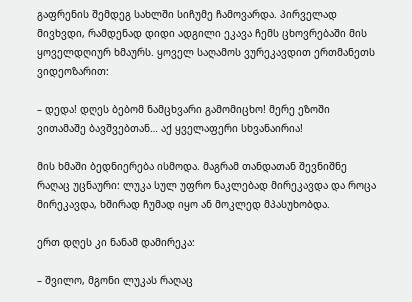გაფრენის შემდეგ სახლში სიჩუმე ჩამოვარდა. პირველად მივხვდი, რამდენად დიდი ადგილი ეკავა ჩემს ცხოვრებაში მის ყოველდღიურ ხმაურს. ყოველ საღამოს ვურეკავდით ერთმანეთს ვიდეოზარით:

– დედა! დღეს ბებომ ნამცხვარი გამომიცხო! მერე ეზოში ვითამაშე ბავშვებთან… აქ ყველაფერი სხვანაირია!

მის ხმაში ბედნიერება ისმოდა. მაგრამ თანდათან შევნიშნე რაღაც უცნაური: ლუკა სულ უფრო ნაკლებად მირეკავდა და როცა მირეკავდა, ხშირად ჩუმად იყო ან მოკლედ მპასუხობდა.

ერთ დღეს კი ნანამ დამირეკა:

– შვილო, მგონი ლუკას რაღაც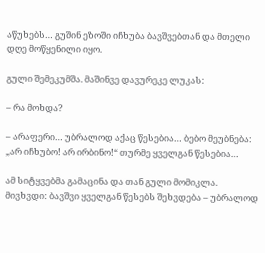აწუხებს… გუშინ ეზოში იჩხუბა ბავშვებთან და მთელი დღე მოწყენილი იყო.

გული შემეკუმშა. მაშინვე დავურეკე ლუკას:

– რა მოხდა?

– არაფერი… უბრალოდ აქაც წესებია… ბებო მეუბნება: „არ იჩხუბო! არ ირბინო!“ თურმე ყველგან წესებია…

ამ სიტყვებმა გამაცინა და თან გული მომიკლა. მივხვდი: ბავშვი ყველგან წესებს შეხვდება – უბრალოდ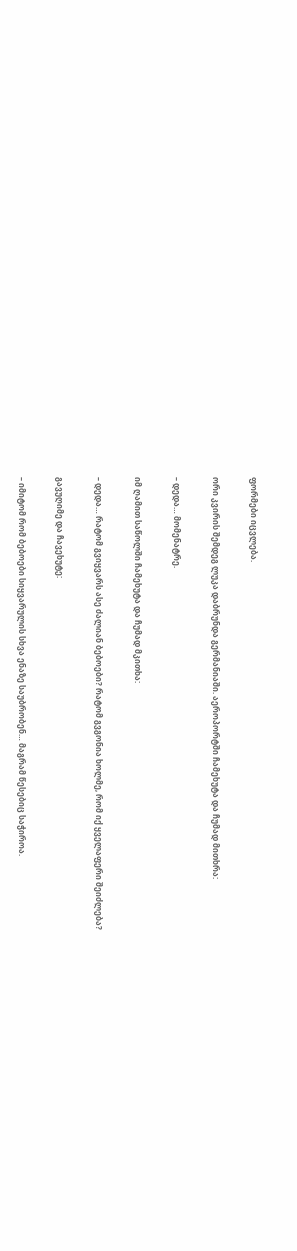ფორმები იცვლება.

ორი კვირის შემდეგ ლუკა დაბრუნდა გერმანიაში. აეროპორტში ჩამეხუტა და ჩუმად მითხრა:

– დედა… მომენატრე.

იმ ღამით საწოლში ჩამეხუტა და ჩუმად მკითხა:

– დედა… რატომ გვიყვარს ასე ძალიან ბებოები? რატომ გვგონია ხოლმე, რომ იქ ყველაფერი შეიძლება?

გავუღიმე და ჩავეხუტე:

– იმიტომ რომ ბებოები სიყვარულის სხვა ენაზე საუბრობენ… მაგრამ წესებიც საჭიროა.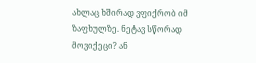ახლაც ხშირად ვფიქრობ იმ ზაფხულზე. ნეტავ სწორად მოვიქეცი? ან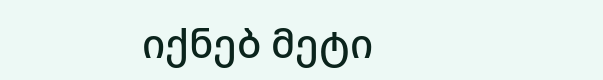იქნებ მეტი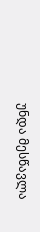უნდა მესწავლა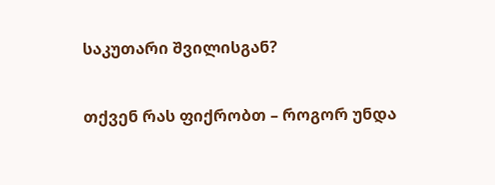საკუთარი შვილისგან?

თქვენ რას ფიქრობთ – როგორ უნდა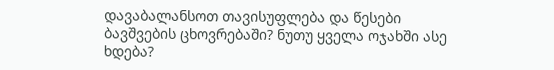დავაბალანსოთ თავისუფლება და წესები ბავშვების ცხოვრებაში? ნუთუ ყველა ოჯახში ასე ხდება?